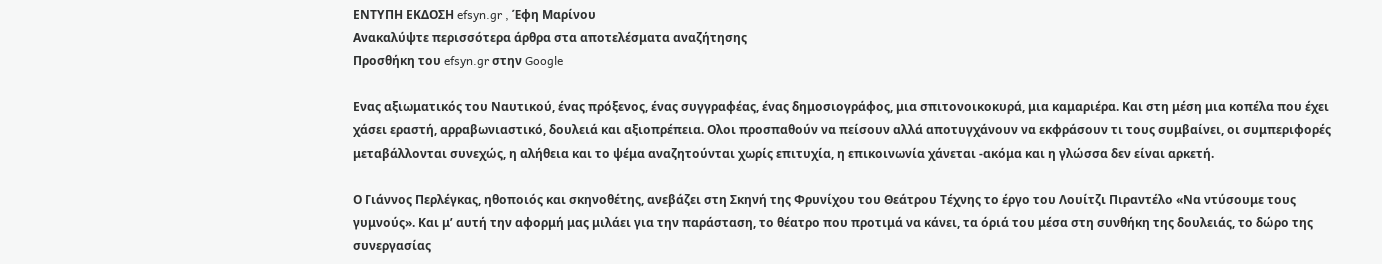ΕΝΤΥΠΗ ΕΚΔΟΣΗ efsyn.gr , Έφη Μαρίνου
Ανακαλύψτε περισσότερα άρθρα στα αποτελέσματα αναζήτησης
Προσθήκη του efsyn.gr στην Google

Ενας αξιωματικός του Ναυτικού, ένας πρόξενος, ένας συγγραφέας, ένας δημοσιογράφος, μια σπιτονοικοκυρά, μια καμαριέρα. Και στη μέση μια κοπέλα που έχει χάσει εραστή, αρραβωνιαστικό, δουλειά και αξιοπρέπεια. Ολοι προσπαθούν να πείσουν αλλά αποτυγχάνουν να εκφράσουν τι τους συμβαίνει, οι συμπεριφορές μεταβάλλονται συνεχώς, η αλήθεια και το ψέμα αναζητούνται χωρίς επιτυχία, η επικοινωνία χάνεται -ακόμα και η γλώσσα δεν είναι αρκετή.

Ο Γιάννος Περλέγκας, ηθοποιός και σκηνοθέτης, ανεβάζει στη Σκηνή της Φρυνίχου του Θεάτρου Τέχνης το έργο του Λουίτζι Πιραντέλο «Να ντύσουμε τους γυμνούς». Και μ’ αυτή την αφορμή μας μιλάει για την παράσταση, το θέατρο που προτιμά να κάνει, τα όριά του μέσα στη συνθήκη της δουλειάς, το δώρο της συνεργασίας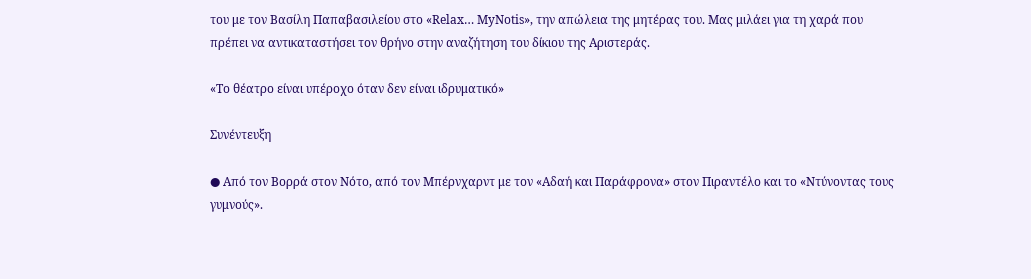του με τον Βασίλη Παπαβασιλείου στο «Relax… MyNotis», την απώλεια της μητέρας του. Μας μιλάει για τη χαρά που πρέπει να αντικαταστήσει τον θρήνο στην αναζήτηση του δίκιου της Αριστεράς.

«Το θέατρο είναι υπέροχο όταν δεν είναι ιδρυματικό»

Συνέντευξη

● Από τον Βορρά στον Νότο, από τον Μπέρνχαρντ με τον «Αδαή και Παράφρονα» στον Πιραντέλο και το «Ντύνοντας τους γυμνούς».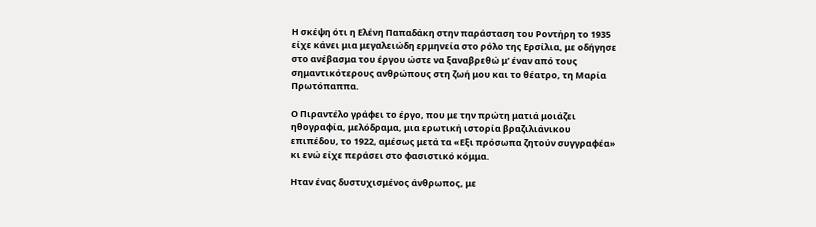Η σκέψη ότι η Ελένη Παπαδάκη στην παράσταση του Ροντήρη το 1935 είχε κάνει μια μεγαλειώδη ερμηνεία στο ρόλο της Ερσίλια, με οδήγησε στο ανέβασμα του έργου ώστε να ξαναβρεθώ μ’ έναν από τους σημαντικότερους ανθρώπους στη ζωή μου και το θέατρο, τη Μαρία Πρωτόπαππα.

Ο Πιραντέλο γράφει το έργο, που με την πρώτη ματιά μοιάζει ηθογραφία, μελόδραμα, μια ερωτική ιστορία βραζιλιάνικου επιπέδου, το 1922, αμέσως μετά τα «Εξι πρόσωπα ζητούν συγγραφέα» κι ενώ είχε περάσει στο φασιστικό κόμμα.

Ηταν ένας δυστυχισμένος άνθρωπος, με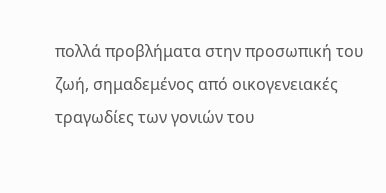πολλά προβλήματα στην προσωπική του ζωή, σημαδεμένος από οικογενειακές τραγωδίες των γονιών του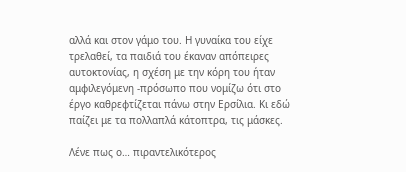αλλά και στον γάμο του. Η γυναίκα του είχε τρελαθεί, τα παιδιά του έκαναν απόπειρες αυτοκτονίας, η σχέση με την κόρη του ήταν αμφιλεγόμενη -πρόσωπο που νομίζω ότι στο έργο καθρεφτίζεται πάνω στην Ερσίλια. Κι εδώ παίζει με τα πολλαπλά κάτοπτρα, τις μάσκες.

Λένε πως ο… πιραντελικότερος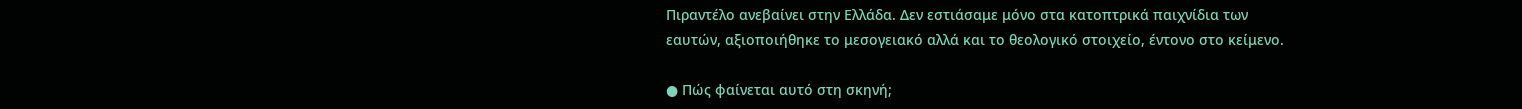Πιραντέλο ανεβαίνει στην Ελλάδα. Δεν εστιάσαμε μόνο στα κατοπτρικά παιχνίδια των εαυτών, αξιοποιήθηκε το μεσογειακό αλλά και το θεολογικό στοιχείο, έντονο στο κείμενο.

● Πώς φαίνεται αυτό στη σκηνή;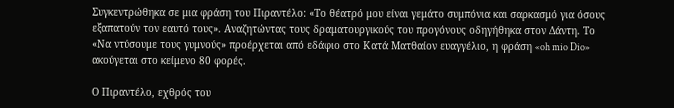Συγκεντρώθηκα σε μια φράση του Πιραντέλο: «Το θέατρό μου είναι γεμάτο συμπόνια και σαρκασμό για όσους εξαπατούν τον εαυτό τους». Αναζητώντας τους δραματουργικούς του προγόνους οδηγήθηκα στον Δάντη. Το «Να ντύσουμε τους γυμνούς» προέρχεται από εδάφιο στο Κατά Ματθαίον ευαγγέλιο, η φράση «oh mio Dio» ακούγεται στο κείμενο 80 φορές.

Ο Πιραντέλο, εχθρός του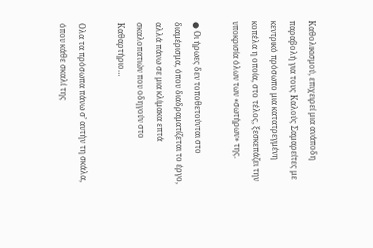Καθολικισμού, επιχειρεί μια ανάποδη παραβολή για τους Καλούς Σαμαρείτες με κεντρικό πρόσωπο μια κατατρεγμένη κοπέλα η οποία, στο τέλος, ξεσκεπάζει την υποκρισία όλων των «σωτήρων» της.

● Οι ήρωες δεν τοποθετούνται στο διαμέρισμα, όπου διαδραματίζεται το έργο, αλλά πάνω σε μια κλίμακα επτά σκαλοπατιών που οδηγούν στο Καθαρτήριο…

Ολα τα πρόσωπα πάνω σ’ αυτήν τη σκάλα, όπου κάθε σκαλί της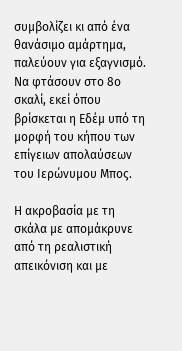συμβολίζει κι από ένα θανάσιμο αμάρτημα, παλεύουν για εξαγνισμό. Να φτάσουν στο 8ο σκαλί, εκεί όπου βρίσκεται η Εδέμ υπό τη μορφή του κήπου των επίγειων απολαύσεων του Ιερώνυμου Μπος.

Η ακροβασία με τη σκάλα με απομάκρυνε από τη ρεαλιστική απεικόνιση και με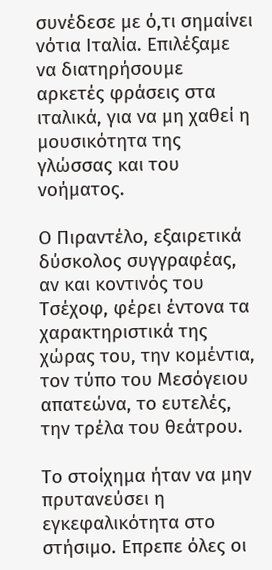συνέδεσε με ό,τι σημαίνει νότια Ιταλία. Επιλέξαμε να διατηρήσουμε αρκετές φράσεις στα ιταλικά, για να μη χαθεί η μουσικότητα της γλώσσας και του νοήματος.

Ο Πιραντέλο, εξαιρετικά δύσκολος συγγραφέας, αν και κοντινός του Τσέχοφ, φέρει έντονα τα χαρακτηριστικά της χώρας του, την κομέντια, τον τύπο του Μεσόγειου απατεώνα, το ευτελές, την τρέλα του θεάτρου.

Το στοίχημα ήταν να μην πρυτανεύσει η εγκεφαλικότητα στο στήσιμο. Επρεπε όλες οι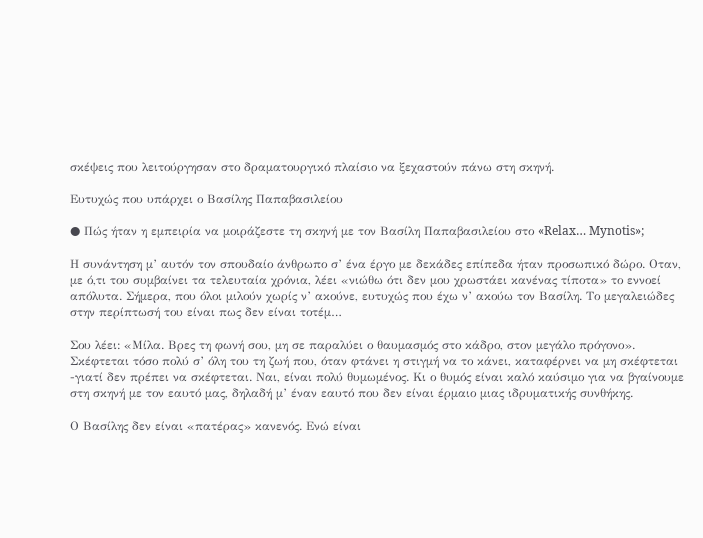σκέψεις που λειτούργησαν στο δραματουργικό πλαίσιο να ξεχαστούν πάνω στη σκηνή.

Ευτυχώς που υπάρχει ο Βασίλης Παπαβασιλείου

● Πώς ήταν η εμπειρία να μοιράζεστε τη σκηνή με τον Βασίλη Παπαβασιλείου στο «Relax… Mynotis»;

Η συνάντηση μ’ αυτόν τον σπουδαίο άνθρωπο σ’ ένα έργο με δεκάδες επίπεδα ήταν προσωπικό δώρο. Οταν, με ό,τι του συμβαίνει τα τελευταία χρόνια, λέει «νιώθω ότι δεν μου χρωστάει κανένας τίποτα» το εννοεί απόλυτα. Σήμερα, που όλοι μιλούν χωρίς ν’ ακούνε, ευτυχώς που έχω ν’ ακούω τον Βασίλη. Το μεγαλειώδες στην περίπτωσή του είναι πως δεν είναι τοτέμ…

Σου λέει: «Μίλα. Βρες τη φωνή σου, μη σε παραλύει ο θαυμασμός στο κάδρο, στον μεγάλο πρόγονο». Σκέφτεται τόσο πολύ σ’ όλη του τη ζωή που, όταν φτάνει η στιγμή να το κάνει, καταφέρνει να μη σκέφτεται -γιατί δεν πρέπει να σκέφτεται. Ναι, είναι πολύ θυμωμένος. Κι ο θυμός είναι καλό καύσιμο για να βγαίνουμε στη σκηνή με τον εαυτό μας, δηλαδή μ’ έναν εαυτό που δεν είναι έρμαιο μιας ιδρυματικής συνθήκης.

Ο Βασίλης δεν είναι «πατέρας» κανενός. Ενώ είναι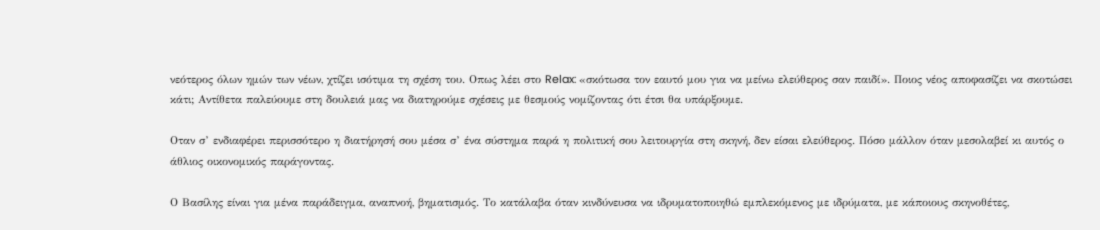νεότερος όλων ημών των νέων, χτίζει ισότιμα τη σχέση του. Οπως λέει στο Relax: «σκότωσα τον εαυτό μου για να μείνω ελεύθερος σαν παιδί». Ποιος νέος αποφασίζει να σκοτώσει κάτι; Αντίθετα παλεύουμε στη δουλειά μας να διατηρούμε σχέσεις με θεσμούς νομίζοντας ότι έτσι θα υπάρξουμε.

Οταν σ’ ενδιαφέρει περισσότερο η διατήρησή σου μέσα σ’ ένα σύστημα παρά η πολιτική σου λειτουργία στη σκηνή, δεν είσαι ελεύθερος. Πόσο μάλλον όταν μεσολαβεί κι αυτός ο άθλιος οικονομικός παράγοντας.

Ο Βασίλης είναι για μένα παράδειγμα, αναπνοή, βηματισμός. Το κατάλαβα όταν κινδύνευσα να ιδρυματοποιηθώ εμπλεκόμενος με ιδρύματα, με κάποιους σκηνοθέτες,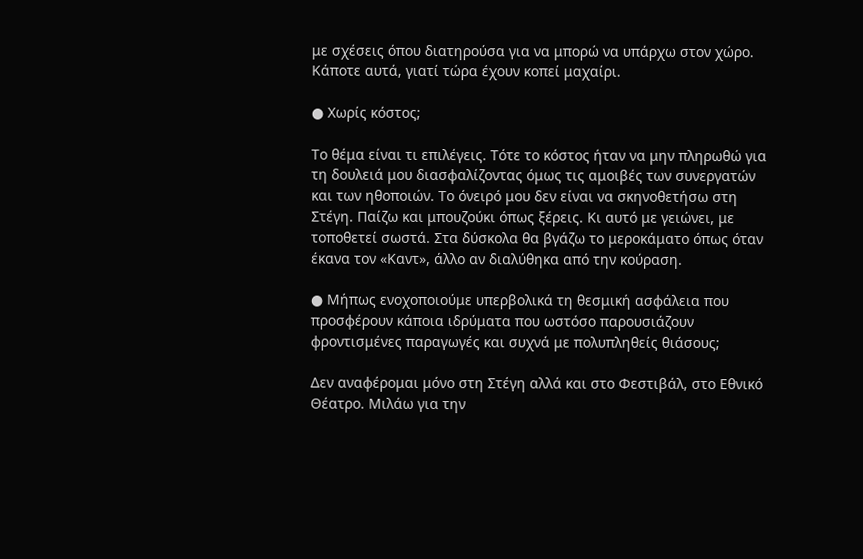με σχέσεις όπου διατηρούσα για να μπορώ να υπάρχω στον χώρο. Κάποτε αυτά, γιατί τώρα έχουν κοπεί μαχαίρι.

● Χωρίς κόστος;

Το θέμα είναι τι επιλέγεις. Τότε το κόστος ήταν να μην πληρωθώ για τη δουλειά μου διασφαλίζοντας όμως τις αμοιβές των συνεργατών και των ηθοποιών. Το όνειρό μου δεν είναι να σκηνοθετήσω στη Στέγη. Παίζω και μπουζούκι όπως ξέρεις. Κι αυτό με γειώνει, με τοποθετεί σωστά. Στα δύσκολα θα βγάζω το μεροκάματο όπως όταν έκανα τον «Καντ», άλλο αν διαλύθηκα από την κούραση.

● Μήπως ενοχοποιούμε υπερβολικά τη θεσμική ασφάλεια που προσφέρουν κάποια ιδρύματα που ωστόσο παρουσιάζουν φροντισμένες παραγωγές και συχνά με πολυπληθείς θιάσους;

Δεν αναφέρομαι μόνο στη Στέγη αλλά και στο Φεστιβάλ, στο Εθνικό Θέατρο. Μιλάω για την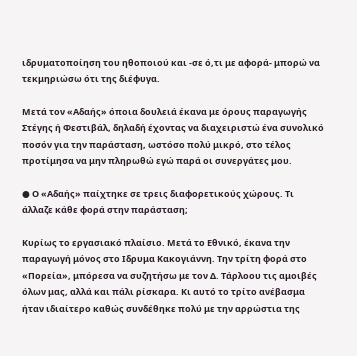ιδρυματοποίηση του ηθοποιού και -σε ό,τι με αφορά- μπορώ να τεκμηριώσω ότι της διέφυγα.

Μετά τον «Αδαής» όποια δουλειά έκανα με όρους παραγωγής Στέγης ή Φεστιβάλ, δηλαδή έχοντας να διαχειριστώ ένα συνολικό ποσόν για την παράσταση, ωστόσο πολύ μικρό, στο τέλος προτίμησα να μην πληρωθώ εγώ παρά οι συνεργάτες μου.

● Ο «Αδαής» παίχτηκε σε τρεις διαφορετικούς χώρους. Τι άλλαζε κάθε φορά στην παράσταση;

Κυρίως το εργασιακό πλαίσιο. Μετά το Εθνικό, έκανα την παραγωγή μόνος στο Ιδρυμα Κακογιάννη. Την τρίτη φορά στο «Πορεία», μπόρεσα να συζητήσω με τον Δ. Τάρλοου τις αμοιβές όλων μας, αλλά και πάλι ρίσκαρα. Κι αυτό το τρίτο ανέβασμα ήταν ιδιαίτερο καθώς συνδέθηκε πολύ με την αρρώστια της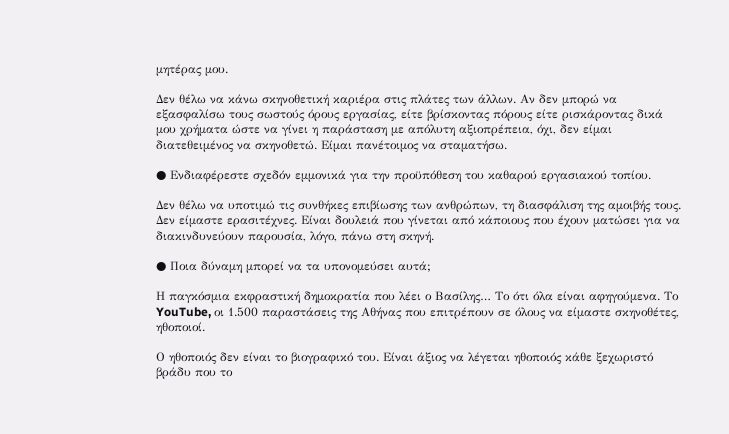μητέρας μου.

Δεν θέλω να κάνω σκηνοθετική καριέρα στις πλάτες των άλλων. Αν δεν μπορώ να εξασφαλίσω τους σωστούς όρους εργασίας, είτε βρίσκοντας πόρους είτε ρισκάροντας δικά μου χρήματα ώστε να γίνει η παράσταση με απόλυτη αξιοπρέπεια, όχι, δεν είμαι διατεθειμένος να σκηνοθετώ. Είμαι πανέτοιμος να σταματήσω.

● Ενδιαφέρεστε σχεδόν εμμονικά για την προϋπόθεση του καθαρού εργασιακού τοπίου.

Δεν θέλω να υποτιμώ τις συνθήκες επιβίωσης των ανθρώπων, τη διασφάλιση της αμοιβής τους. Δεν είμαστε ερασιτέχνες. Είναι δουλειά που γίνεται από κάποιους που έχουν ματώσει για να διακινδυνεύουν παρουσία, λόγο, πάνω στη σκηνή.

● Ποια δύναμη μπορεί να τα υπονομεύσει αυτά;

Η παγκόσμια εκφραστική δημοκρατία που λέει ο Βασίλης… Το ότι όλα είναι αφηγούμενα. Το YouTube, οι 1.500 παραστάσεις της Αθήνας που επιτρέπουν σε όλους να είμαστε σκηνοθέτες, ηθοποιοί.

Ο ηθοποιός δεν είναι το βιογραφικό του. Είναι άξιος να λέγεται ηθοποιός κάθε ξεχωριστό βράδυ που το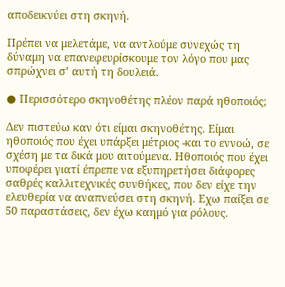αποδεικνύει στη σκηνή.

Πρέπει να μελετάμε, να αντλούμε συνεχώς τη δύναμη να επανεφευρίσκουμε τον λόγο που μας σπρώχνει σ’ αυτή τη δουλειά.

● Περισσότερο σκηνοθέτης πλέον παρά ηθοποιός;

Δεν πιστεύω καν ότι είμαι σκηνοθέτης. Είμαι ηθοποιός που έχει υπάρξει μέτριος -και το εννοώ, σε σχέση με τα δικά μου αιτούμενα. Ηθοποιός που έχει υποφέρει γιατί έπρεπε να εξυπηρετήσει διάφορες σαθρές καλλιτεχνικές συνθήκες, που δεν είχε την ελευθερία να αναπνεύσει στη σκηνή. Εχω παίξει σε 50 παραστάσεις, δεν έχω καημό για ρόλους.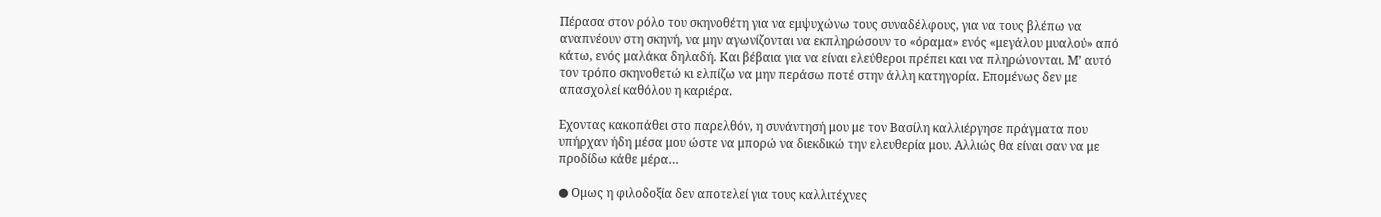Πέρασα στον ρόλο του σκηνοθέτη για να εμψυχώνω τους συναδέλφους, για να τους βλέπω να αναπνέουν στη σκηνή, να μην αγωνίζονται να εκπληρώσουν το «όραμα» ενός «μεγάλου μυαλού» από κάτω, ενός μαλάκα δηλαδή. Και βέβαια για να είναι ελεύθεροι πρέπει και να πληρώνονται. Μ’ αυτό τον τρόπο σκηνοθετώ κι ελπίζω να μην περάσω ποτέ στην άλλη κατηγορία. Επομένως δεν με απασχολεί καθόλου η καριέρα.

Εχοντας κακοπάθει στο παρελθόν, η συνάντησή μου με τον Βασίλη καλλιέργησε πράγματα που υπήρχαν ήδη μέσα μου ώστε να μπορώ να διεκδικώ την ελευθερία μου. Αλλιώς θα είναι σαν να με προδίδω κάθε μέρα…

● Ομως η φιλοδοξία δεν αποτελεί για τους καλλιτέχνες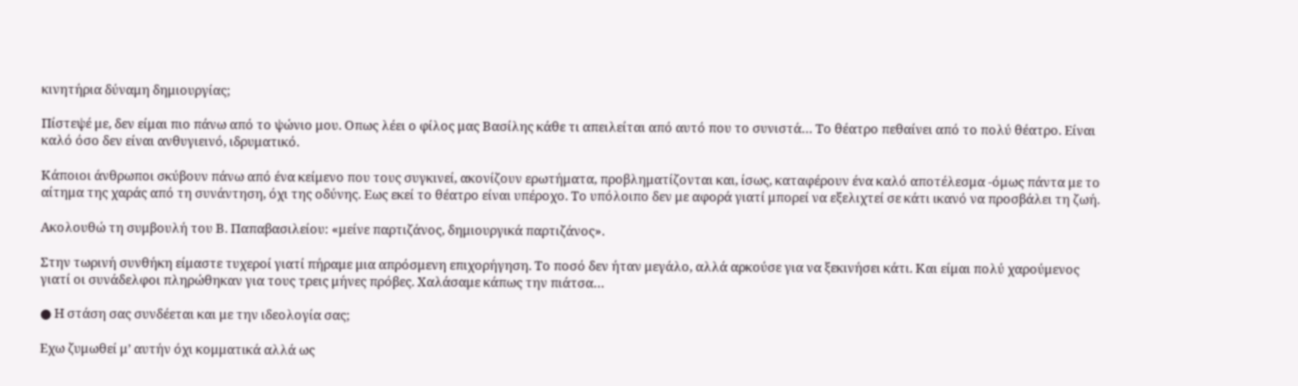κινητήρια δύναμη δημιουργίας;

Πίστεψέ με, δεν είμαι πιο πάνω από το ψώνιο μου. Οπως λέει ο φίλος μας Βασίλης κάθε τι απειλείται από αυτό που το συνιστά… Το θέατρο πεθαίνει από το πολύ θέατρο. Είναι καλό όσο δεν είναι ανθυγιεινό, ιδρυματικό.

Κάποιοι άνθρωποι σκύβουν πάνω από ένα κείμενο που τους συγκινεί, ακονίζουν ερωτήματα, προβληματίζονται και, ίσως, καταφέρουν ένα καλό αποτέλεσμα -όμως πάντα με το αίτημα της χαράς από τη συνάντηση, όχι της οδύνης. Εως εκεί το θέατρο είναι υπέροχο. Το υπόλοιπο δεν με αφορά γιατί μπορεί να εξελιχτεί σε κάτι ικανό να προσβάλει τη ζωή.

Ακολουθώ τη συμβουλή του Β. Παπαβασιλείου: «μείνε παρτιζάνος, δημιουργικά παρτιζάνος».

Στην τωρινή συνθήκη είμαστε τυχεροί γιατί πήραμε μια απρόσμενη επιχορήγηση. Το ποσό δεν ήταν μεγάλο, αλλά αρκούσε για να ξεκινήσει κάτι. Και είμαι πολύ χαρούμενος γιατί οι συνάδελφοι πληρώθηκαν για τους τρεις μήνες πρόβες. Χαλάσαμε κάπως την πιάτσα…

● Η στάση σας συνδέεται και με την ιδεολογία σας;

Εχω ζυμωθεί μ’ αυτήν όχι κομματικά αλλά ως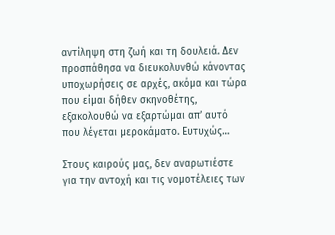αντίληψη στη ζωή και τη δουλειά. Δεν προσπάθησα να διευκολυνθώ κάνοντας υποχωρήσεις σε αρχές, ακόμα και τώρα που είμαι δήθεν σκηνοθέτης, εξακολουθώ να εξαρτώμαι απ’ αυτό που λέγεται μεροκάματο. Ευτυχώς…

Στους καιρούς μας, δεν αναρωτιέστε για την αντοχή και τις νομοτέλειες των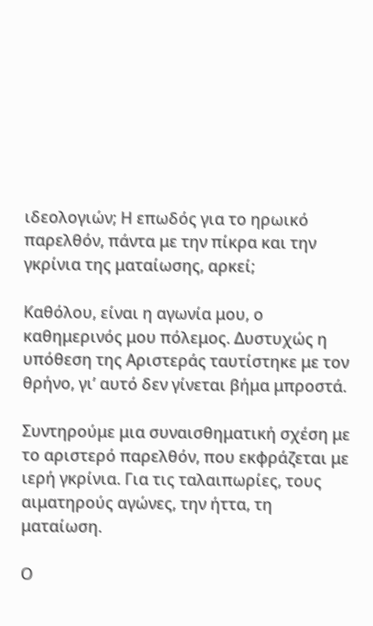ιδεολογιών; Η επωδός για το ηρωικό παρελθόν, πάντα με την πίκρα και την γκρίνια της ματαίωσης, αρκεί;

Καθόλου, είναι η αγωνία μου, ο καθημερινός μου πόλεμος. Δυστυχώς η υπόθεση της Αριστεράς ταυτίστηκε με τον θρήνο, γι’ αυτό δεν γίνεται βήμα μπροστά.

Συντηρούμε μια συναισθηματική σχέση με το αριστερό παρελθόν, που εκφράζεται με ιερή γκρίνια. Για τις ταλαιπωρίες, τους αιματηρούς αγώνες, την ήττα, τη ματαίωση.

Ο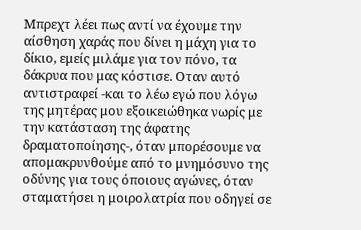Μπρεχτ λέει πως αντί να έχουμε την αίσθηση χαράς που δίνει η μάχη για το δίκιο, εμείς μιλάμε για τον πόνο, τα δάκρυα που μας κόστισε. Οταν αυτό αντιστραφεί -και το λέω εγώ που λόγω της μητέρας μου εξοικειώθηκα νωρίς με την κατάσταση της άφατης δραματοποίησης-, όταν μπορέσουμε να απομακρυνθούμε από το μνημόσυνο της οδύνης για τους όποιους αγώνες, όταν σταματήσει η μοιρολατρία που οδηγεί σε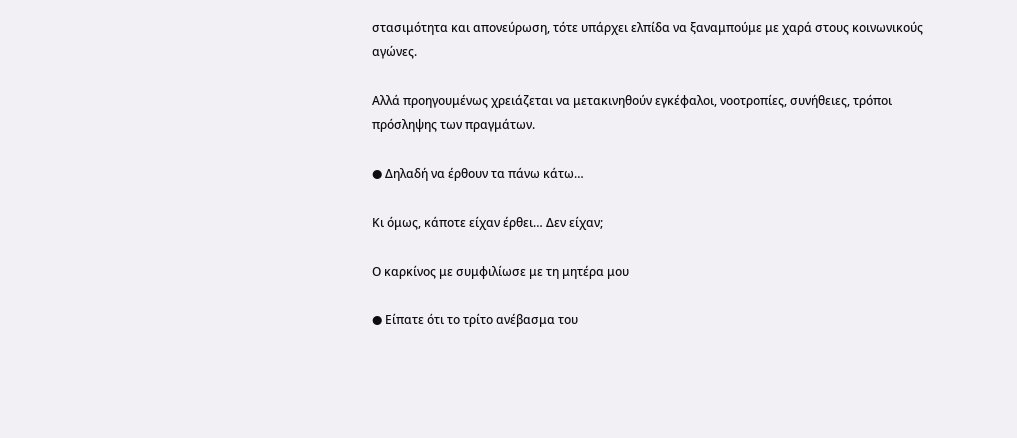στασιμότητα και απονεύρωση, τότε υπάρχει ελπίδα να ξαναμπούμε με χαρά στους κοινωνικούς αγώνες.

Αλλά προηγουμένως χρειάζεται να μετακινηθούν εγκέφαλοι, νοοτροπίες, συνήθειες, τρόποι πρόσληψης των πραγμάτων.

● Δηλαδή να έρθουν τα πάνω κάτω…

Κι όμως, κάποτε είχαν έρθει… Δεν είχαν;

Ο καρκίνος με συμφιλίωσε με τη μητέρα μου

● Είπατε ότι το τρίτο ανέβασμα του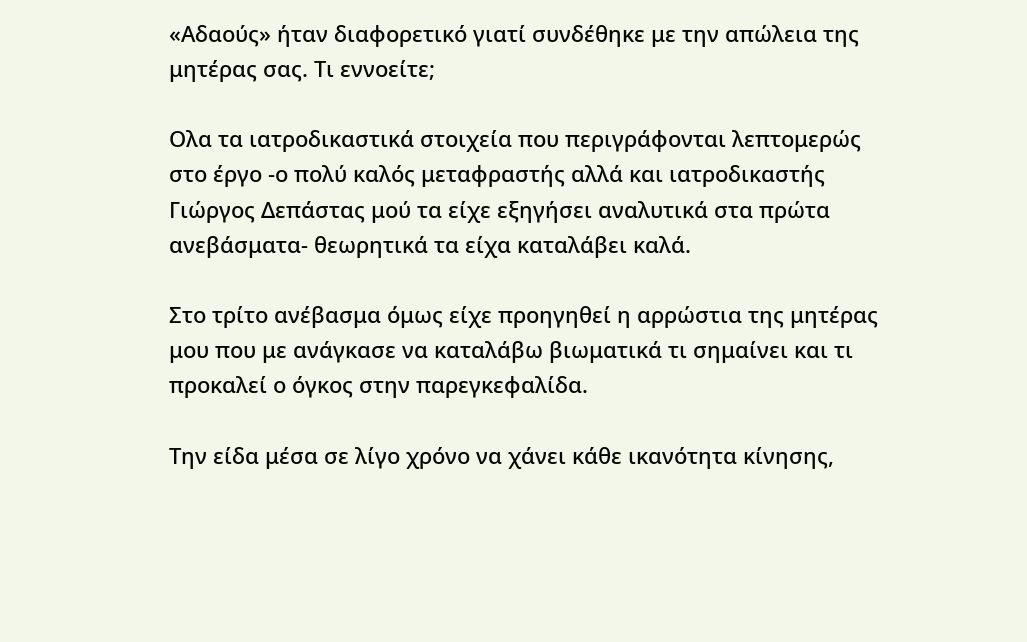«Αδαούς» ήταν διαφορετικό γιατί συνδέθηκε με την απώλεια της μητέρας σας. Τι εννοείτε;

Ολα τα ιατροδικαστικά στοιχεία που περιγράφονται λεπτομερώς στο έργο -ο πολύ καλός μεταφραστής αλλά και ιατροδικαστής Γιώργος Δεπάστας μού τα είχε εξηγήσει αναλυτικά στα πρώτα ανεβάσματα- θεωρητικά τα είχα καταλάβει καλά.

Στο τρίτο ανέβασμα όμως είχε προηγηθεί η αρρώστια της μητέρας μου που με ανάγκασε να καταλάβω βιωματικά τι σημαίνει και τι προκαλεί ο όγκος στην παρεγκεφαλίδα.

Την είδα μέσα σε λίγο χρόνο να χάνει κάθε ικανότητα κίνησης,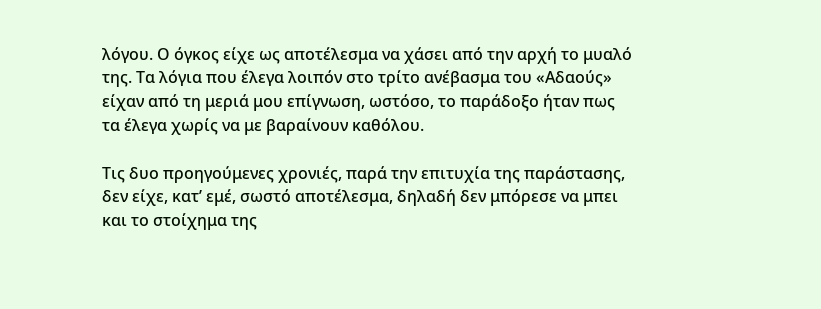λόγου. Ο όγκος είχε ως αποτέλεσμα να χάσει από την αρχή το μυαλό της. Τα λόγια που έλεγα λοιπόν στο τρίτο ανέβασμα του «Αδαούς» είχαν από τη μεριά μου επίγνωση, ωστόσο, το παράδοξο ήταν πως τα έλεγα χωρίς να με βαραίνουν καθόλου.

Τις δυο προηγούμενες χρονιές, παρά την επιτυχία της παράστασης, δεν είχε, κατ’ εμέ, σωστό αποτέλεσμα, δηλαδή δεν μπόρεσε να μπει και το στοίχημα της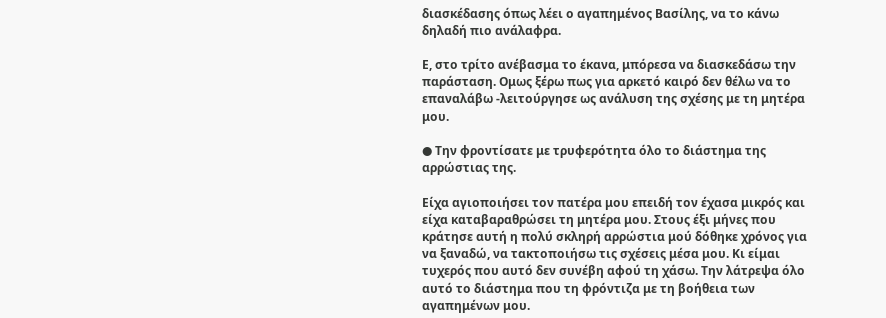διασκέδασης όπως λέει ο αγαπημένος Βασίλης, να το κάνω δηλαδή πιο ανάλαφρα.

Ε, στο τρίτο ανέβασμα το έκανα, μπόρεσα να διασκεδάσω την παράσταση. Ομως ξέρω πως για αρκετό καιρό δεν θέλω να το επαναλάβω -λειτούργησε ως ανάλυση της σχέσης με τη μητέρα μου.

● Την φροντίσατε με τρυφερότητα όλο το διάστημα της αρρώστιας της.

Είχα αγιοποιήσει τον πατέρα μου επειδή τον έχασα μικρός και είχα καταβαραθρώσει τη μητέρα μου. Στους έξι μήνες που κράτησε αυτή η πολύ σκληρή αρρώστια μού δόθηκε χρόνος για να ξαναδώ, να τακτοποιήσω τις σχέσεις μέσα μου. Κι είμαι τυχερός που αυτό δεν συνέβη αφού τη χάσω. Την λάτρεψα όλο αυτό το διάστημα που τη φρόντιζα με τη βοήθεια των αγαπημένων μου.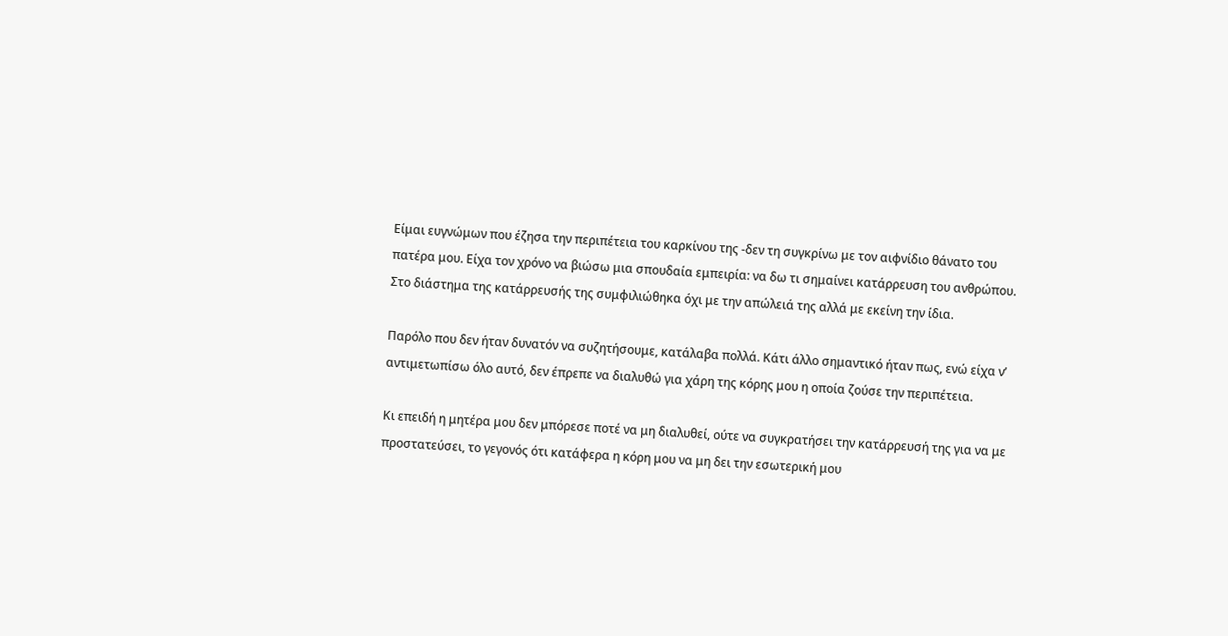Είμαι ευγνώμων που έζησα την περιπέτεια του καρκίνου της -δεν τη συγκρίνω με τον αιφνίδιο θάνατο του πατέρα μου. Είχα τον χρόνο να βιώσω μια σπουδαία εμπειρία: να δω τι σημαίνει κατάρρευση του ανθρώπου. Στο διάστημα της κατάρρευσής της συμφιλιώθηκα όχι με την απώλειά της αλλά με εκείνη την ίδια.

Παρόλο που δεν ήταν δυνατόν να συζητήσουμε, κατάλαβα πολλά. Κάτι άλλο σημαντικό ήταν πως, ενώ είχα ν’ αντιμετωπίσω όλο αυτό, δεν έπρεπε να διαλυθώ για χάρη της κόρης μου η οποία ζούσε την περιπέτεια.

Κι επειδή η μητέρα μου δεν μπόρεσε ποτέ να μη διαλυθεί, ούτε να συγκρατήσει την κατάρρευσή της για να με προστατεύσει, το γεγονός ότι κατάφερα η κόρη μου να μη δει την εσωτερική μου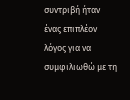συντριβή ήταν ένας επιπλέον λόγος για να συμφιλιωθώ με τη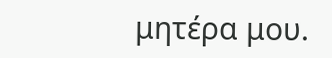μητέρα μου.